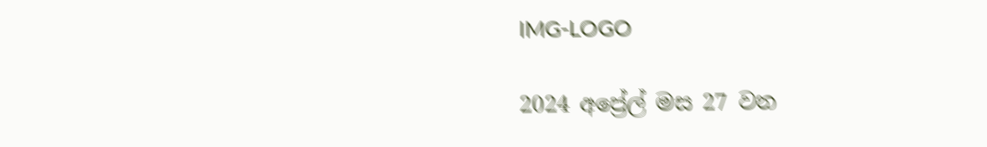IMG-LOGO

2024 අප්‍රේල් මස 27 වන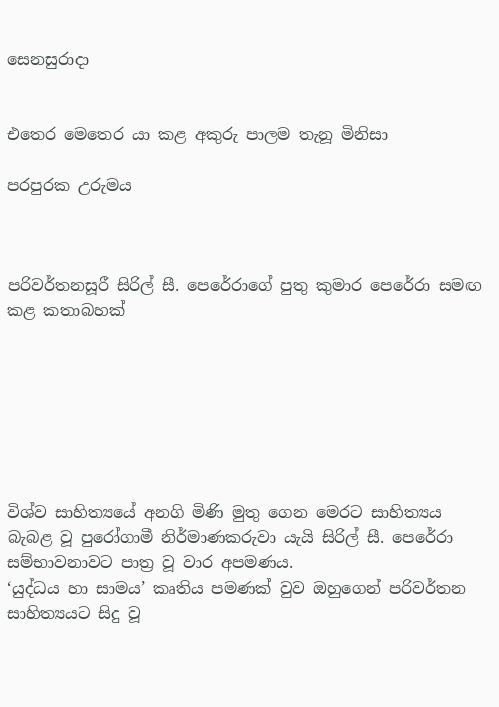සෙනසුරාදා


එතෙර මෙතෙර යා කළ අකුරු පාලම තැනූ මිනිසා

පරපුරක උරුමය



පරිවර්තනසූරී සිරිල් සී. පෙරේරාගේ පුතු කුමාර පෙරේරා සමඟ කළ කතාබහක්







විශ්ව සාහිත්‍යයේ අනගි මිණි මුතු ගෙන මෙරට සාහිත්‍යය බැබළ වූ පුරෝගාමී නිර්මාණකරුවා යැයි සිරිල් සී. පෙරේරා සම්භාවනාවට පාත්‍ර වූ වාර අපමණය.
‘යුද්ධය හා සාමය’ කෘතිය පමණක් වුව ඔහුගෙන් පරිවර්තන සාහිත්‍යයට සිදු වූ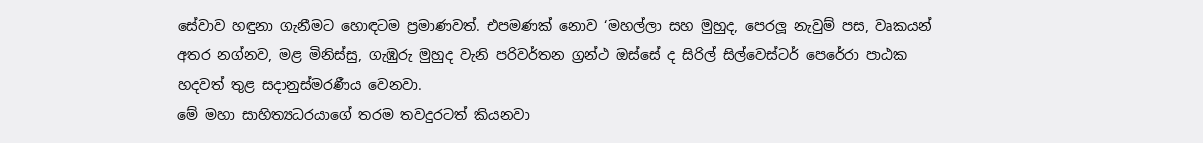සේවාව හඳුනා ගැනීමට හොඳටම ප්‍රමාණවත්. එපමණක් නොව ‘මහල්ලා සහ මුහුද, පෙරලූ නැවුම් පස, වෘකයන් අතර නග්නව, මළ මිනිස්සු, ගැඹුරු මුහුද වැනි පරිවර්තන ග්‍රන්ථ ඔස්සේ ද සිරිල් සිල්වෙස්ටර් පෙරේරා පාඨක හදවත් තුළ සදානුස්මරණීය වෙනවා.
මේ මහා සාහිත්‍යධරයාගේ තරම තවදුරටත් කියනවා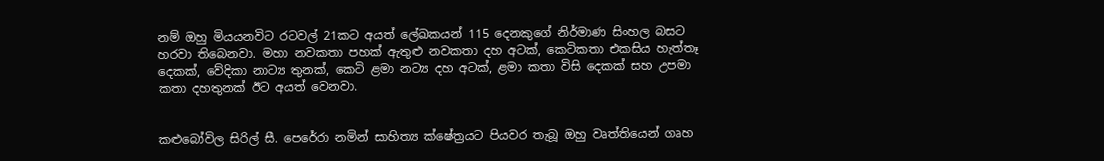නම් ඔහු මියයනවිට රටවල් 21කට අයත් ලේඛකයන් 115 දෙනකුගේ නිර්මාණ සිංහල බසට හරවා තිබෙනවා. මහා නවකතා පහක් ඇතුළු නවකතා දහ අටක්, කෙටිකතා එකසිය හැත්තෑ දෙකක්, වේදිකා නාට්‍ය තුනක්, කෙටි ළමා නට්‍ය දහ අටක්, ළමා කතා විසි දෙකක් සහ උපමා කතා දහතුනක් ඊට අයත් වෙනවා.


කළුබෝවිල සිරිල් සී. පෙරේරා නමින් සාහිත්‍ය ක්ෂේත්‍රයට පියවර තැබූ ඔහු වෘත්තියෙන් ගෘහ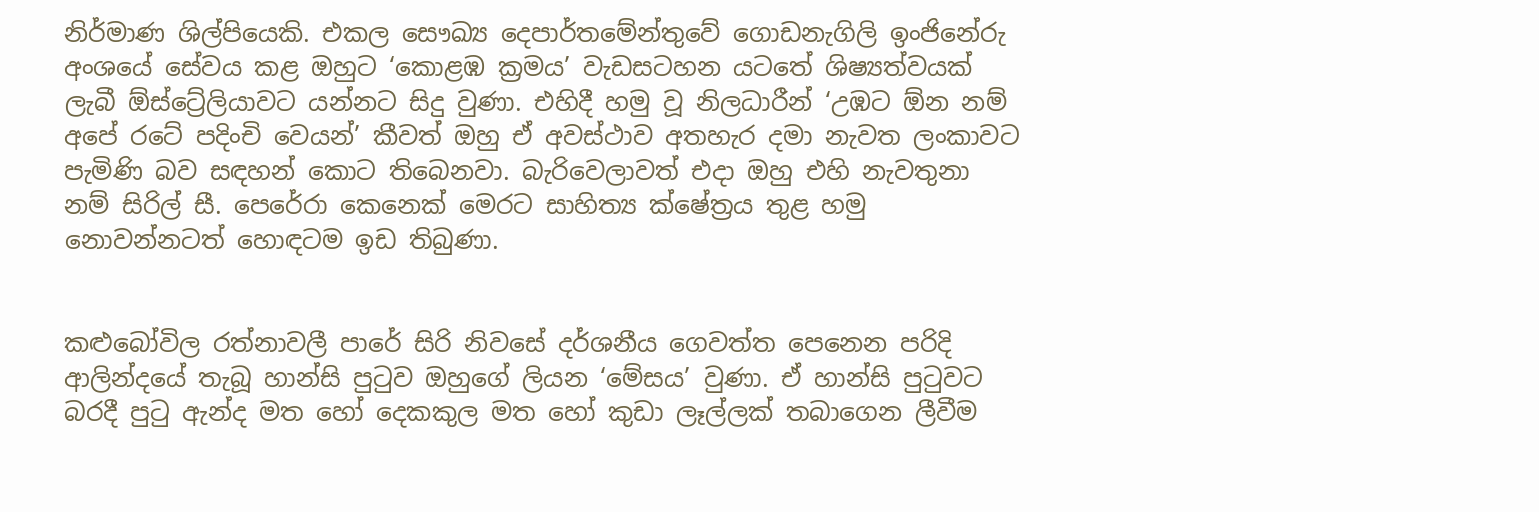නිර්මාණ ශිල්පියෙකි. එකල සෞඛ්‍ය දෙපාර්තමේන්තුවේ ගොඩනැගිලි ඉංජිනේරු අංශයේ සේවය කළ ඔහුට ‘කොළඹ ක්‍රමය’ වැඩසටහන යටතේ ශිෂ්‍යත්වයක් ලැබී ඕස්ට්‍රේලියාවට යන්නට සිදු වුණා. එහිදී හමු වූ නිලධාරීන් ‘උඹට ඕන නම් අපේ රටේ පදිංචි වෙයන්’ කීවත් ඔහු ඒ අවස්ථාව අතහැර දමා නැවත ලංකාවට පැමිණි බව සඳහන් කොට තිබෙනවා. බැරිවෙලාවත් එදා ඔහු එහි නැවතුනා නම් සිරිල් සී. පෙරේරා කෙනෙක් මෙරට සාහිත්‍ය ක්ෂේත්‍රය තුළ හමු නොවන්නටත් හොඳටම ඉඩ තිබුණා.


කළුබෝවිල රත්නාවලී පාරේ සිරි නිවසේ දර්ශනීය ගෙවත්ත පෙනෙන පරිදි ආලින්දයේ තැබූ හාන්සි පුටුව ඔහුගේ ලියන ‘මේසය’ වුණා. ඒ හාන්සි පුටුවට බරදී පුටු ඇන්ද මත හෝ දෙකකුල මත හෝ කුඩා ලෑල්ලක් තබාගෙන ලීවීම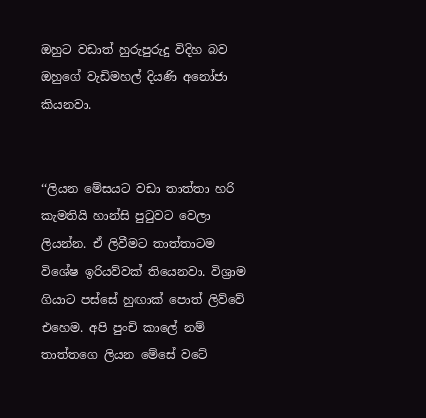ඔහුට වඩාත් හුරුපුරුදු විදිහ බව ඔහුගේ වැඩිමහල් දියණි අනෝජා කියනවා.


‘‘ලියන මේසයට වඩා තාත්තා හරි කැමතියි හාන්සි පුටුවට වෙලා ලියන්න. ඒ ලිවීමට තාත්තාටම විශේෂ ඉරියව්වක් තියෙනවා. විශ්‍රාම ගියාට පස්සේ හුඟාක් පොත් ලිව්වේ එහෙම. අපි පුංචි කාලේ නම් තාත්තගෙ ලියන මේසේ වටේ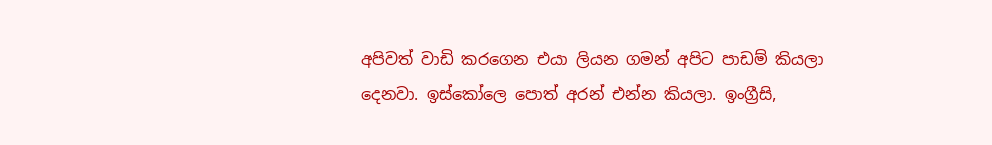අපිවත් වාඩි කරගෙන එයා ලියන ගමන් අපිට පාඩම් කියලා දෙනවා. ඉස්කෝලෙ පොත් අරන් එන්න කියලා. ඉංග්‍රීසි,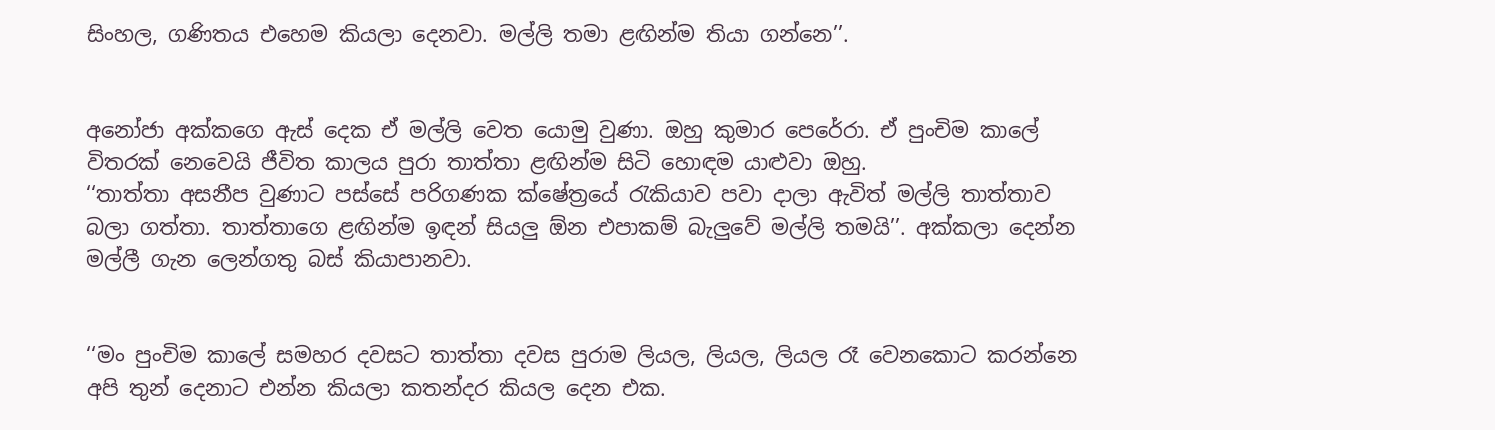සිංහල, ගණිතය එහෙම කියලා දෙනවා. මල්ලි තමා ළඟින්ම තියා ගන්නෙ’’.


අනෝජා අක්කගෙ ඇස් දෙක ඒ මල්ලි වෙත යොමු වුණා. ඔහු කුමාර පෙරේරා. ඒ පුංචිම කාලේ විතරක් නෙවෙයි ජීවිත කාලය පුරා තාත්තා ළඟින්ම සිටි හොඳම යාළුවා ඔහු.
‘‘තාත්තා අසනීප වුණාට පස්සේ පරිගණක ක්ෂේත්‍රයේ රැකියාව පවා දාලා ඇවිත් මල්ලි තාත්තාව බලා ගත්තා. තාත්තාගෙ ළඟින්ම ඉඳන් සියලු ඕන එපාකම් බැලුවේ මල්ලි තමයි’’. අක්කලා දෙන්න මල්ලී ගැන ලෙන්ගතු බස් කියාපානවා.


‘‘මං පුංචිම කාලේ සමහර දවසට තාත්තා දවස පුරාම ලියල, ලියල, ලියල රෑ වෙනකොට කරන්නෙ අපි තුන් දෙනාට එන්න කියලා කතන්දර කියල දෙන එක.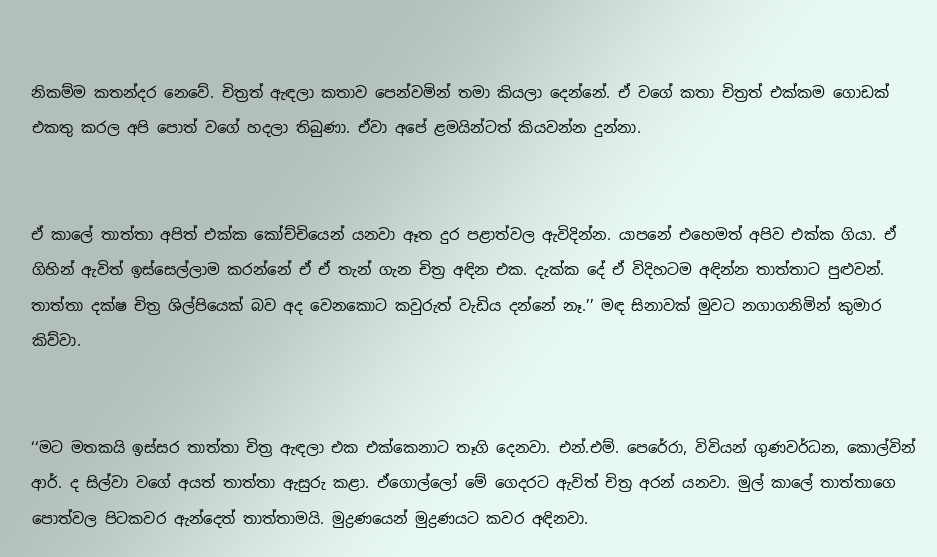නිකම්ම කතන්දර නෙවේ. චිත්‍රත් ඇඳලා කතාව පෙන්වමින් තමා කියලා දෙන්නේ. ඒ වගේ කතා චිත්‍රත් එක්කම ගොඩක් එකතු කරල අපි පොත් වගේ හදලා තිබුණා. ඒවා අපේ ළමයින්ටත් කියවන්න දුන්නා.


ඒ කාලේ තාත්තා අපිත් එක්ක කෝච්චියෙන් යනවා ඈත දුර පළාත්වල ඇවිදින්න. යාපනේ එහෙමත් අපිව එක්ක ගියා. ඒ ගිහින් ඇවිත් ඉස්සෙල්ලාම කරන්නේ ඒ ඒ තැන් ගැන චිත්‍ර අඳින එක. දැක්ක දේ ඒ විදිහටම අඳින්න තාත්තාට පුළුවන්. තාත්තා දක්ෂ චිත්‍ර ශිල්පියෙක් බව අද වෙනකොට කවුරුත් වැඩිය දන්නේ නෑ.’’ මඳ සිනාවක් මුවට නගාගනිමින් කුමාර කිව්වා.


‘‘මට මතකයි ඉස්සර තාත්තා චිත්‍ර ඇඳලා එක එක්කෙනාට තෑගි දෙනවා. එන්.එම්. පෙරේරා, විවියන් ගුණවර්ධන, කොල්වින් ආර්. ද සිල්වා වගේ අයත් තාත්තා ඇසුරු කළා. ඒගොල්ලෝ මේ ගෙදරට ඇවිත් චිත්‍ර අරන් යනවා. මුල් කාලේ තාත්තාගෙ පොත්වල පිටකවර ඇන්දෙත් තාත්තාමයි. මුද්‍රණයෙන් මුද්‍රණයට කවර අඳිනවා.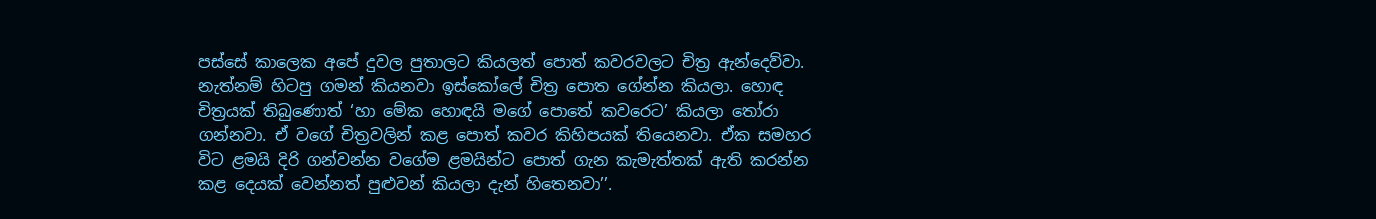පස්සේ කාලෙක අපේ දුවල පුතාලට කියලත් පොත් කවරවලට චිත්‍ර ඇන්දෙව්වා. නැත්නම් හිටපු ගමන් කියනවා ඉස්කෝලේ චිත්‍ර පොත ගේන්න කියලා. හොඳ චිත්‍රයක් තිබුණොත් ‘හා මේක හොඳයි මගේ පොතේ කවරෙට’ කියලා තෝරා ගන්නවා. ඒ වගේ චිත්‍රවලින් කළ පොත් කවර කිහිපයක් තියෙනවා. ඒක සමහර විට ළමයි දිරි ගන්වන්න වගේම ළමයින්ට පොත් ගැන කැමැත්තක් ඇති කරන්න කළ දෙයක් වෙන්නත් පුළුවන් කියලා දැන් හිතෙනවා’’.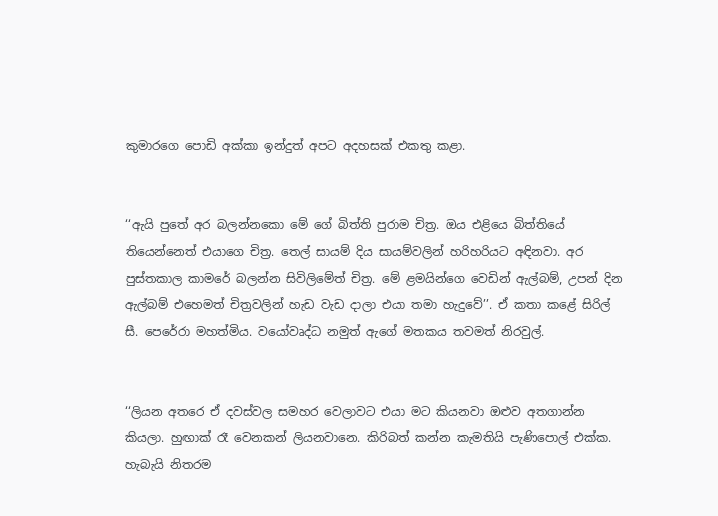කුමාරගෙ පොඩි අක්කා ඉන්දුත් අපට අදහසක් එකතු කළා.


‘‘ඇයි පුතේ අර බලන්නකො මේ ගේ බිත්ති පුරාම චිත්‍ර. ඔය එළියෙ බිත්තියේ තියෙන්නෙත් එයාගෙ චිත්‍ර. තෙල් සායම් දිය සායම්වලින් හරිහරියට අඳිනවා. අර පුස්තකාල කාමරේ බලන්න සිවිලිමේත් චිත්‍ර. මේ ළමයින්ගෙ වෙඩින් ඇල්බම්, උපන් දින ඇල්බම් එහෙමත් චිත්‍රවලින් හැඩ වැඩ දාලා එයා තමා හැදුවේ’’. ඒ කතා කළේ සිරිල් සී. පෙරේරා මහත්මිය. වයෝවෘද්ධ නමුත් ඇගේ මතකය තවමත් නිරවුල්.


‘‘ලියන අතරෙ ඒ දවස්වල සමහර වෙලාවට එයා මට කියනවා ඔළුව අතගාන්න කියලා. හුඟාක් රෑ වෙනකන් ලියනවානෙ. කිරිබත් කන්න කැමතියි පැණිපොල් එක්ක. හැබැයි නිතරම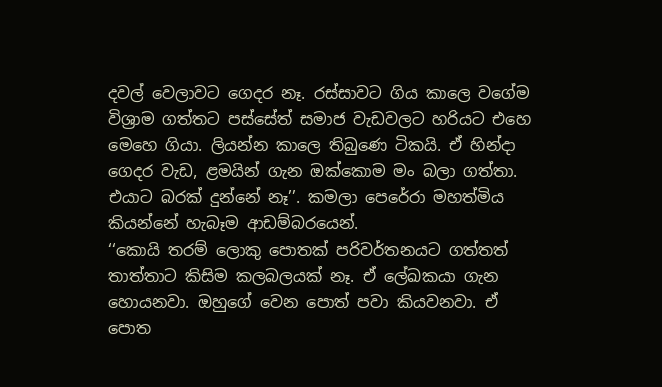දවල් වෙලාවට ගෙදර නෑ. රස්සාවට ගිය කාලෙ වගේම විශ්‍රාම ගත්තට පස්සේත් සමාජ වැඩවලට හරියට එහෙ මෙහෙ ගියා. ලියන්න කාලෙ තිබුණෙ ටිකයි. ඒ හින්දා ගෙදර වැඩ, ළමයින් ගැන ඔක්කොම මං බලා ගත්තා. එයාට බරක් දුන්නේ නෑ’’. කමලා පෙරේරා මහත්මිය කියන්නේ හැබෑම ආඩම්බරයෙන්.
‘‘කොයි තරම් ලොකු පොතක් පරිවර්තනයට ගත්තත් තාත්තාට කිසිම කලබලයක් නෑ. ඒ ලේඛකයා ගැන හොයනවා. ඔහුගේ වෙන පොත් පවා කියවනවා. ඒ පොත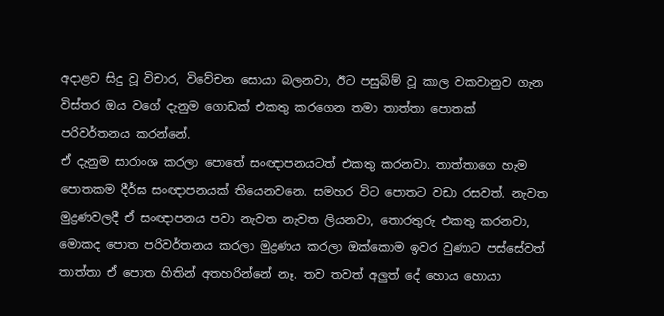අදාළව සිදු වූ විචාර, විවේචන සොයා බලනවා, ඊට පසුබිම් වූ කාල වකවානුව ගැන විස්තර ඔය වගේ දැනුම ගොඩක් එකතු කරගෙන තමා තාත්තා පොතක් පරිවර්තනය කරන්නේ.
ඒ දැනුම සාරාංශ කරලා පොතේ සංඥාපනයටත් එකතු කරනවා. තාත්තාගෙ හැම පොතකම දීර්ඝ සංඥාපනයක් තියෙනවනෙ. සමහර විට පොතට වඩා රසවත්. නැවත මුද්‍රණවලදී ඒ සංඥාපනය පවා නැවත නැවත ලියනවා, තොරතුරු එකතු කරනවා, මොකද පොත පරිවර්තනය කරලා මුද්‍රණය කරලා ඔක්කොම ඉවර වුණාට පස්සේවත් තාත්තා ඒ පොත හිතින් අතහරින්නේ නෑ. තව තවත් අලුත් දේ හොය හොයා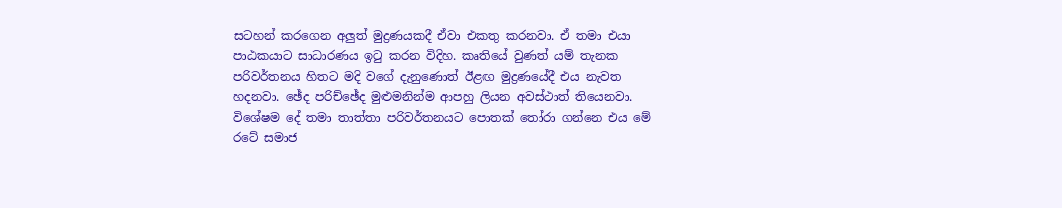සටහන් කරගෙන අලුත් මුද්‍රණයකදී ඒවා එකතු කරනවා. ඒ තමා එයා පාඨකයාට සාධාරණය ඉටු කරන විදිහ. කෘතියේ වුණත් යම් තැනක පරිවර්තනය හිතට මදි වගේ දැනුණොත් ඊළඟ මුද්‍රණයේදී එය නැවත හදනවා. ඡේද පරිච්ඡේද මුළුමනින්ම ආපහු ලියන අවස්ථාත් තියෙනවා.
විශේෂම දේ තමා තාත්තා පරිවර්තනයට පොතක් තෝරා ගන්නෙ එය මේ රටේ සමාජ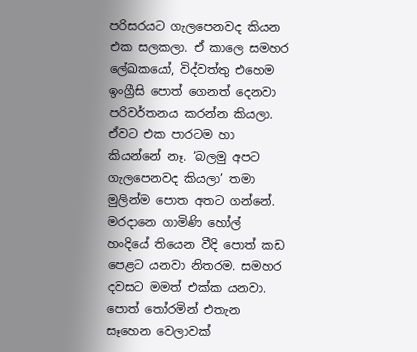පරිසරයට ගැලපෙනවද කියන එක සලකලා. ඒ කාලෙ සමහර ලේඛකයෝ, විද්වත්තු එහෙම ඉංග්‍රීසි පොත් ගෙනත් දෙනවා පරිවර්තනය කරන්න කියලා. ඒවට එක පාරටම හා කියන්නේ නෑ. ‘බලමු අපට ගැලපෙනවද කියලා’ තමා මුලින්ම පොත අතට ගන්නේ. මරදානෙ ගාමිණි හෝල් හංදියේ තියෙන වීදි පොත් කඩ පෙළට යනවා නිතරම. සමහර දවසට මමත් එක්ක යනවා. පොත් තෝරමින් එතැන සෑහෙන වෙලාවක්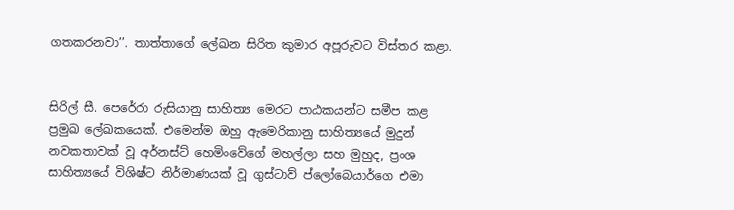ගතකරනවා’’. තාත්තාගේ ලේඛන සිරිත කුමාර අපූරුවට විස්තර කළා.


සිරිල් සී. පෙරේරා රුසියානු සාහිත්‍ය මෙරට පාඨකයන්ට සමීප කළ ප්‍රමුඛ ලේඛකයෙක්. එමෙන්ම ඔහු ඇමෙරිකානු සාහිත්‍යයේ මුදුන් නවකතාවක් වූ අර්නස්ට් හෙමිංවේගේ මහල්ලා සහ මුහුද, ප්‍රංශ සාහිත්‍යයේ විශිෂ්ට නිර්මාණයක් වූ ගුස්ටාව් ප්ලෝබෙයාර්ගෙ එමා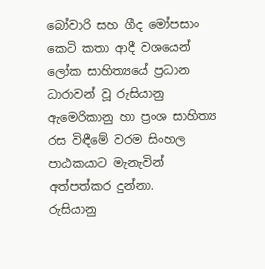බෝවාරි සහ ගීද මෝපසාං කෙටි කතා ආදී වශයෙන් ලෝක සාහිත්‍යයේ ප්‍රධාන ධාරාවන් වූ රුසියානු ඇමෙරිකානු හා ප්‍රංශ සාහිත්‍ය රස විඳීමේ වරම සිංහල පාඨකයාට මැනැවින් අත්පත්කර දුන්නා.
රුසියානු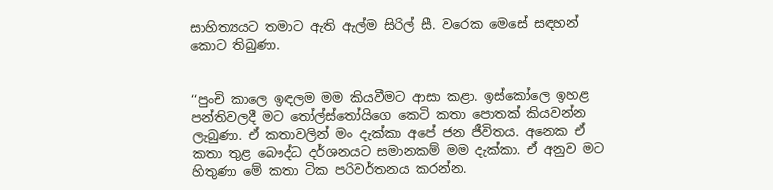සාහිත්‍යයට තමාට ඇති ඇල්ම සිරිල් සී. වරෙක මෙසේ සඳහන් කොට තිබුණා.


‘‘පුංචි කාලෙ ඉඳලම මම කියවීමට ආසා කළා. ඉස්කෝලෙ ඉහළ පන්තිවලදී මට තෝල්ස්තෝයිගෙ කෙටි කතා පොතක් කියවන්න ලැබුණා. ඒ කතාවලින් මං දැක්කා අපේ ජන ජීවිතය. අනෙක ඒ කතා තුළ බෞද්ධ දර්ශනයට සමානකම් මම දැක්කා. ඒ අනුව මට හිතුණා මේ කතා ටික පරිවර්තනය කරන්න.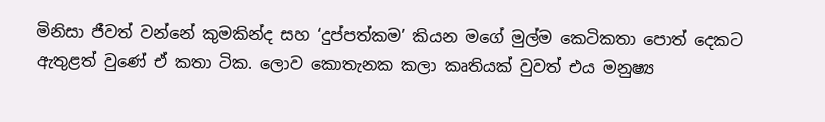මිනිසා ජීවත් වන්නේ කුමකින්ද සහ ‘දුප්පත්කම’ කියන මගේ මුල්ම කෙටිකතා පොත් දෙකට ඇතුළත් වුණේ ඒ කතා ටික. ලොව කොතැනක කලා කෘතියක් වුවත් එය මනුෂ්‍ය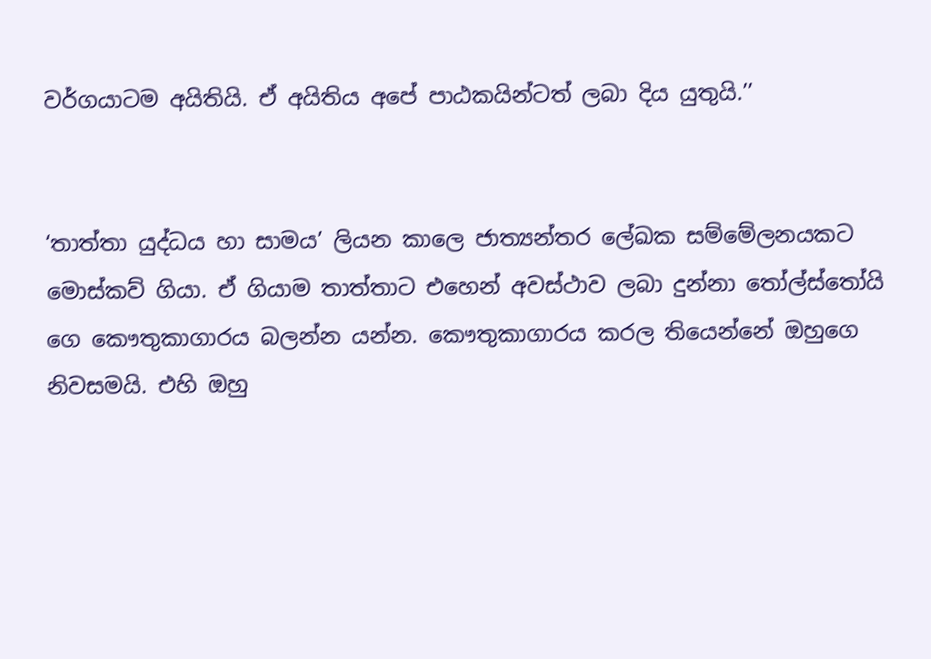වර්ගයාටම අයිතියි. ඒ අයිතිය අපේ පාඨකයින්ටත් ලබා දිය යුතුයි.’’


‘තාත්තා යුද්ධය හා සාමය’ ලියන කාලෙ ජාත්‍යන්තර ලේඛක සම්මේලනයකට මොස්කව් ගියා. ඒ ගියාම තාත්තාට එහෙන් අවස්ථාව ලබා දුන්නා තෝල්ස්තෝයි ගෙ කෞතුකාගාරය බලන්න යන්න. කෞතුකාගාරය කරල තියෙන්නේ ඔහුගෙ නිවසමයි. එහි ඔහු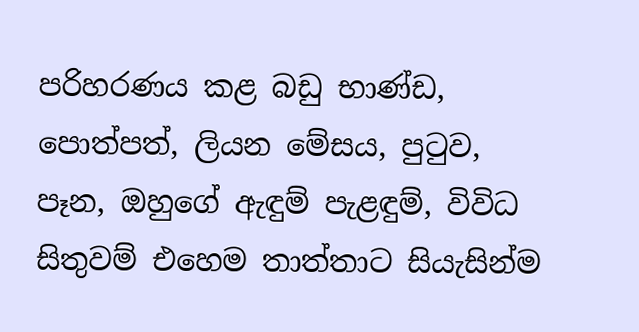පරිහරණය කළ බඩු භාණ්ඩ, පොත්පත්, ලියන මේසය, පුටුව, පෑන, ඔහුගේ ඇඳුම් පැළඳුම්, විවිධ සිතුවම් එහෙම තාත්තාට සියැසින්ම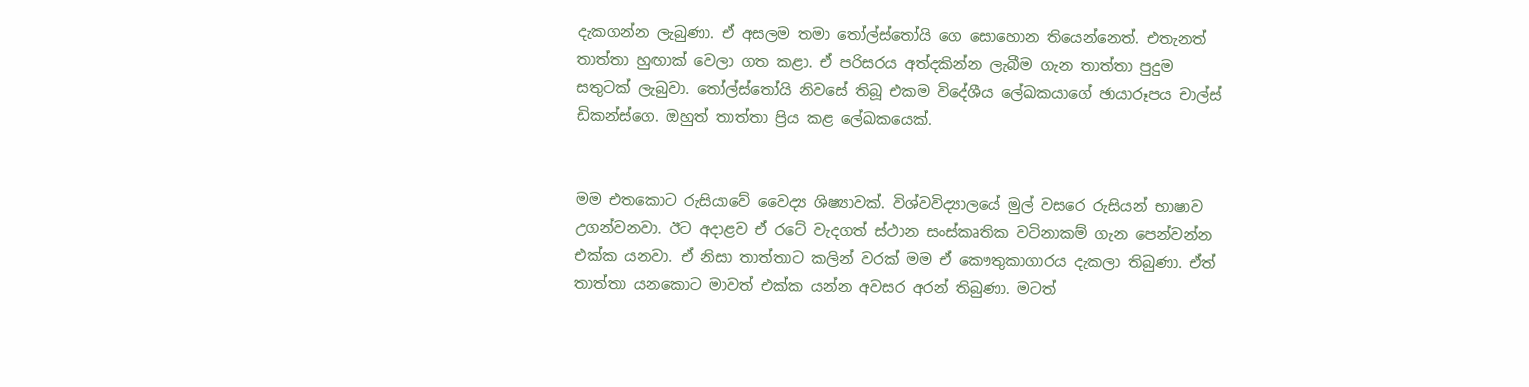දැකගන්න ලැබුණා. ඒ අසලම තමා තෝල්ස්තෝයි ගෙ සොහොන තියෙන්නෙත්. එතැනත් තාත්තා හුඟාක් වෙලා ගත කළා. ඒ පරිසරය අත්දකින්න ලැබීම ගැන තාත්තා පුදුම සතුටක් ලැබුවා. තෝල්ස්තෝයි නිවසේ තිබූ එකම විදේශීය ලේඛකයාගේ ඡායාරූපය චාල්ස් ඩිකන්ස්ගෙ. ඔහුත් තාත්තා ප්‍රිය කළ ලේඛකයෙක්.


මම එතකොට රුසියාවේ වෛද්‍ය ශිෂ්‍යාවක්. විශ්වවිද්‍යාලයේ මුල් වසරෙ රුසියන් භාෂාව උගන්වනවා. ඊට අදාළව ඒ රටේ වැදගත් ස්‍ථාන සංස්කෘතික වටිනාකම් ගැන පෙන්වන්න එක්ක යනවා. ඒ නිසා තාත්තාට කලින් වරක් මම ඒ කෞතුකාගාරය දැකලා තිබුණා. ඒත් තාත්තා යනකොට මාවත් එක්ක යන්න අවසර අරන් තිබුණා. මටත්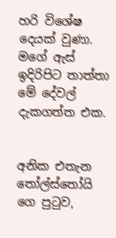හරි විශේෂ දෙයක් වුණා. මගේ ඇස් ඉදිරිපිට තාත්තා මේ දේවල් දැකගත්ත එක.


අනික එතැන තෝල්ස්තෝයි ගෙ පුටුව,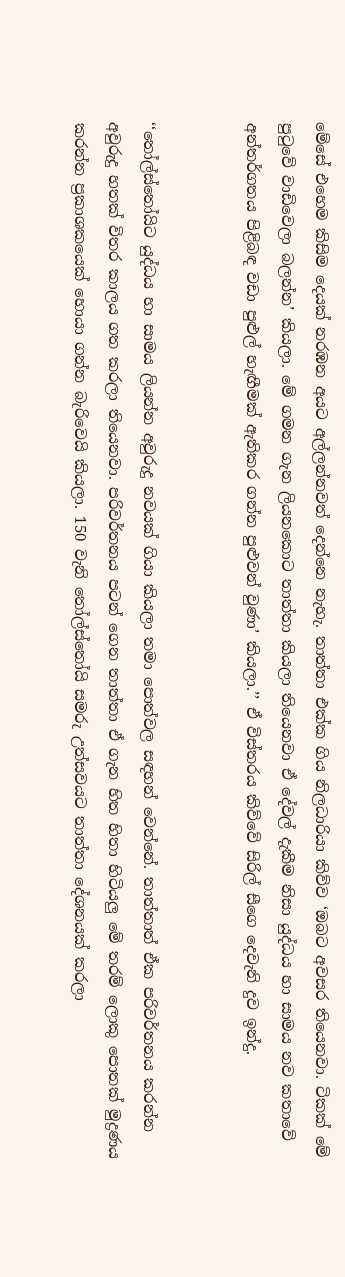මේසේ එහෙම කිසිම දෙයක් නරඹන අයට අල්ලන්නවත් දෙන්නෙ නැහැ. තාත්තා එක්ක ගිය නිලධාරියා කිව්ව ‘ඔබට අවසර තියෙනවා. ටිකක් මේ පුටුවේ වාඩිවෙලා බලන්න’ කියලා. මේ ගමන ගැන ලියනකොට තාත්තා කියලා තියෙනවා ඒ දේවල් දැකීම නිසා යුද්ධය හා සාමය නව කතාවේ අන්තර්ගතය පිළිබඳ වඩා පුළුල් හැඟීමක් ඇතිකර ගන්න පුළුවන් වුණා’ කියලා.’’ ඒ විස්තරය කිව්වේ සිරිල් සීගෙ දෙවැනි දුව ඉන්දු.


‘‘තෝල්ස්තෝයිට යුද්ධය හා සාමය ලියන්න අවුරුදු නවයක් ගියා කියලා තමා පොත්වල සඳහන් වෙන්නේ. තාත්තාත් ඒක පරිවර්තනය කරන්න අවුරුදු හතක් විතර කාලය ගත කරලා තියෙනවා. පරිවර්තනය පටන් ගෙන තාත්තා ඒ ගැන හිත හිතා හිටියලු මේ තරම් ලොකු පොතක් මුද්‍රණය කරන්න ප්‍රකාශකයෙක් හොයා ගන්න බැරිවෙයි කියලා. 150 වැනි තෝල්ස්තෝයි සමරු උත්සවයට තාත්තා දේශනයක් කරලා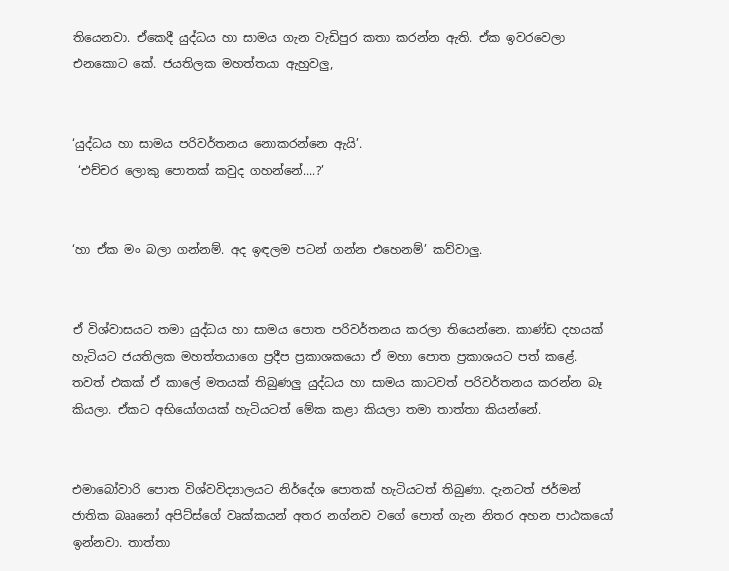තියෙනවා. ඒකෙදී යුද්ධය හා සාමය ගැන වැඩිපුර කතා කරන්න ඇති. ඒක ඉවරවෙලා එනකොට කේ. ජයතිලක මහත්තයා ඇහුවලු,


‘යුද්ධය හා සාමය පරිවර්තනය නොකරන්නෙ ඇයි’.
 ‘එච්චර ලොකු පොතක් කවුද ගහන්නේ....?’


‘හා ඒක මං බලා ගන්නම්. අද ඉඳලම පටන් ගන්න එහෙනම්’ කව්වාලු.


ඒ විශ්වාසයට තමා යුද්ධය හා සාමය පොත පරිවර්තනය කරලා තියෙන්නෙ. කාණ්ඩ දහයක් හැටියට ජයතිලක මහත්තයාගෙ ප්‍රදීප ප්‍රකාශකයො ඒ මහා පොත ප්‍රකාශයට පත් කළේ. තවත් එකක් ඒ කාලේ මතයක් තිබුණලු යුද්ධය හා සාමය කාටවත් පරිවර්තනය කරන්න බෑ කියලා. ඒකට අභියෝගයක් හැටියටත් මේක කළා කියලා තමා තාත්තා කියන්නේ.


එමාබෝවාරි පොත විශ්වවිද්‍යාලයට නිර්දේශ පොතක් හැටියටත් තිබුණා. දැනටත් ජර්මන් ජාතික බෲනෝ අපිට්ස්ගේ වෘක්කයන් අතර නග්නව වගේ පොත් ගැන නිතර අහන පාඨකයෝ ඉන්නවා. තාත්තා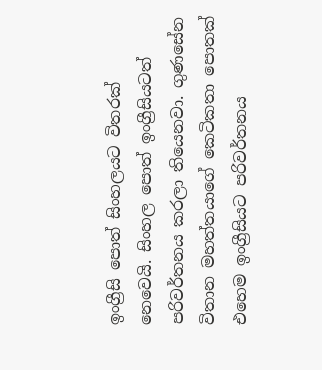ඉංග්‍රීසි පොත් සිංහලයට විතරක් නෙවෙයි. සිංහල පොත් ඉංග්‍රීසියටත් පරිවර්තනය කරලා තියෙනවා. ගුණසේන විතාන මහත්තයාගේ කෙටිකතා පොතක් එහෙම ඉංග්‍රීසියට පරිවර්තනය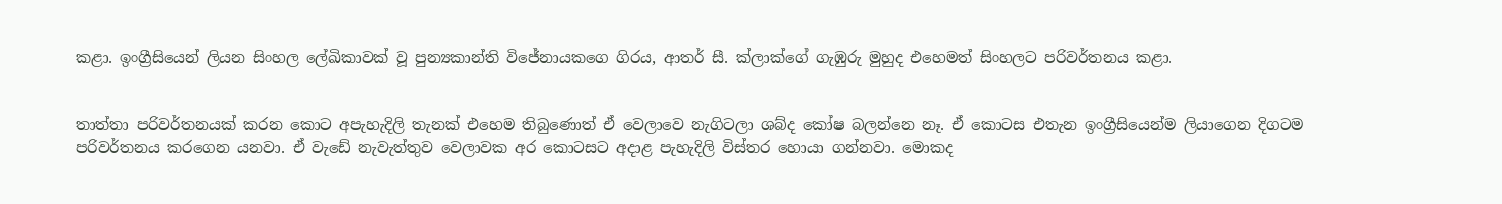කළා. ඉංග්‍රීසියෙන් ලියන සිංහල ලේඛිකාවක් වූ පුන්‍යකාන්ති විජේනායකගෙ ගිරය, ආතර් සී. ක්ලාක්ගේ ගැඹුරු මුහුද එහෙමත් සිංහලට පරිවර්තනය කළා.


තාත්තා පරිවර්තනයක් කරන කොට අපැහැදිලි තැනක් එහෙම තිබුණොත් ඒ වෙලාවෙ නැගිටලා ශබ්ද කෝෂ බලන්නෙ නෑ. ඒ කොටස එතැන ඉංග්‍රීසියෙන්ම ලියාගෙන දිගටම පරිවර්තනය කරගෙන යනවා. ඒ වැඩේ නැවැත්තුව වෙලාවක අර කොටසට අදාළ පැහැදිලි විස්තර හොයා ගන්නවා. මොකද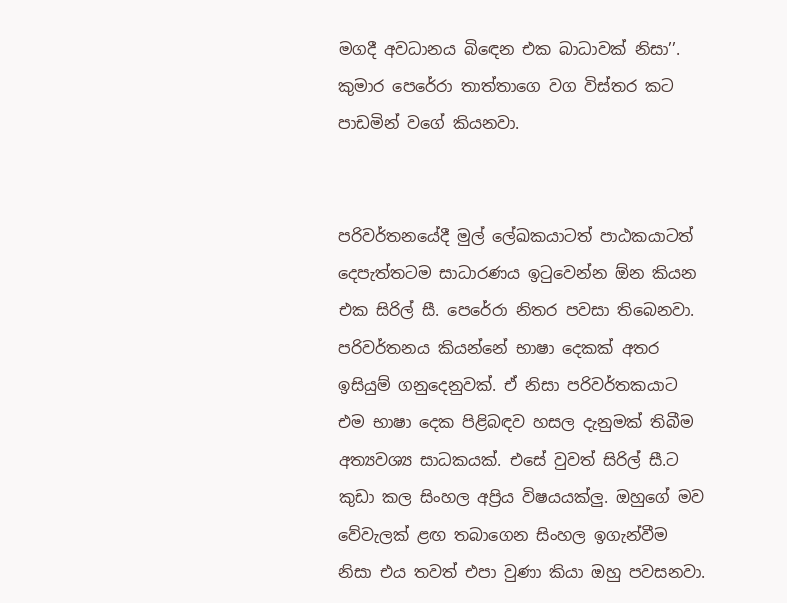මගදී අවධානය බිඳෙන එක බාධාවක් නිසා’’.
කුමාර පෙරේරා තාත්තාගෙ වග විස්තර කට පාඩමින් වගේ කියනවා.


පරිවර්තනයේදී මුල් ලේඛකයාටත් පාඨකයාටත් දෙපැත්තටම සාධාරණය ඉටුවෙන්න ඕන කියන එක සිරිල් සී. පෙරේරා නිතර පවසා තිබෙනවා. පරිවර්තනය කියන්නේ භාෂා දෙකක් අතර ඉසියුම් ගනුදෙනුවක්. ඒ නිසා පරිවර්තකයාට එම භාෂා දෙක පිළිබඳව හසල දැනුමක් තිබීම අත්‍යවශ්‍ය සාධකයක්. එසේ වුවත් සිරිල් සී.ට කුඩා කල සිංහල අප්‍රිය විෂයයක්ලු. ඔහුගේ මව වේවැලක් ළඟ තබාගෙන සිංහල ඉගැන්වීම නිසා එය තවත් එපා වුණා කියා ඔහු පවසනවා.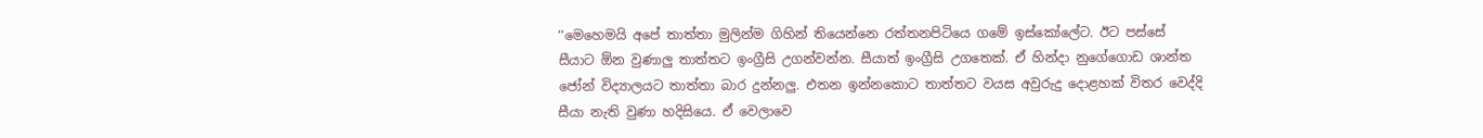‘‘මෙහෙමයි අපේ තාත්තා මුලින්ම ගිහින් තියෙන්නෙ රත්තනපිටියෙ ගමේ ඉස්කෝලේට. ඊට පස්සේ සීයාට ඕන වුණාලු තාත්තට ඉංග්‍රීසි උගන්වන්න. සීයාත් ඉංග්‍රීසි උගතෙක්. ඒ හින්දා නුගේගොඩ ශාන්ත ජෝන් විද්‍යාලයට තාත්තා බාර දුන්නලු. එතන ඉන්නකොට තාත්තට වයස අවුරුදු දොළහක් විතර වෙද්දි සීයා නැති වුණා හදිසියෙ. ඒ වෙලාවෙ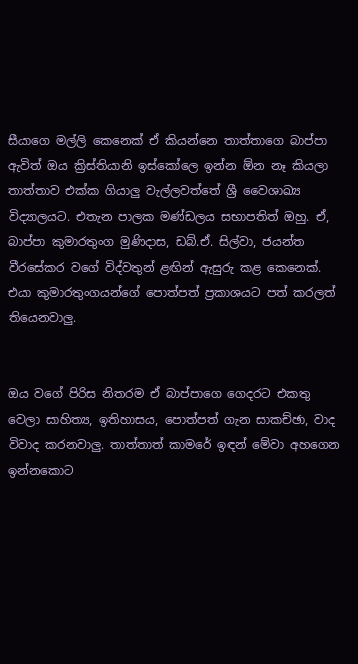සීයාගෙ මල්ලි කෙනෙක් ඒ කියන්නෙ තාත්තාගෙ බාප්පා ඇවිත් ඔය ක්‍රිස්තියානි ඉස්කෝලෙ ඉන්න ඕන නෑ කියලා තාත්තාව එක්ක ගියාලු වැල්ලවත්තේ ශ්‍රී වෛශාඛ්‍ය විද්‍යාලයට. එතැන පාලක මණ්ඩලය සභාපතිත් ඔහු. ඒ, බාප්පා කුමාරතුංග මුණිදාස, ඩබ්.ඒ. සිල්වා, ජයන්ත වීරසේකර වගේ විද්වතුන් ළඟින් ඇසුරු කළ කෙනෙක්. එයා කුමාරතුංගයන්ගේ පොත්පත් ප්‍රකාශයට පත් කරලත් තියෙනවාලු.


ඔය වගේ පිරිස නිතරම ඒ බාප්පාගෙ ගෙදරට එකතු වෙලා සාහිත්‍ය, ඉතිහාසය, පොත්පත් ගැන සාකච්ඡා, වාද විවාද කරනවාලු. තාත්තාත් කාමරේ ඉඳන් මේවා අහගෙන ඉන්නකොට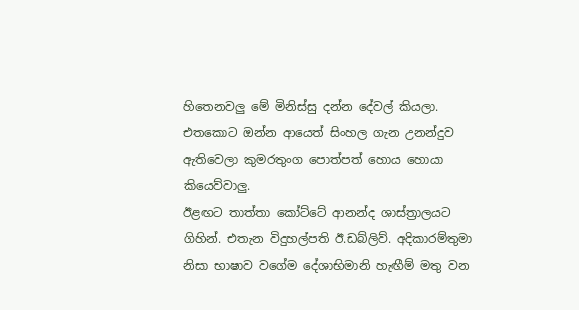හිතෙනවලු මේ මිනිස්සු දන්න දේවල් කියලා. එතකොට ඔන්න ආයෙත් සිංහල ගැන උනන්දුව ඇතිවෙලා කුමරතුංග පොත්පත් හොය හොයා කියෙව්වාලු.
ඊළඟට තාත්තා කෝට්ටේ ආනන්ද ශාස්ත්‍රාලයට ගිහින්. එතැන විදුහල්පති ඊ.ඩබ්ලිව්. අදිකාරම්තුමා නිසා භාෂාව වගේම දේශාභිමානි හැඟීම් මතු වන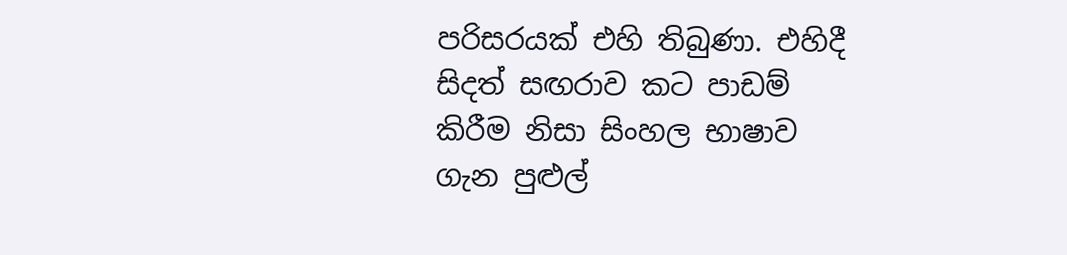පරිසරයක් එහි තිබුණා. එහිදී සිදත් සඟරාව කට පාඩම් කිරීම නිසා සිංහල භාෂාව ගැන පුළුල්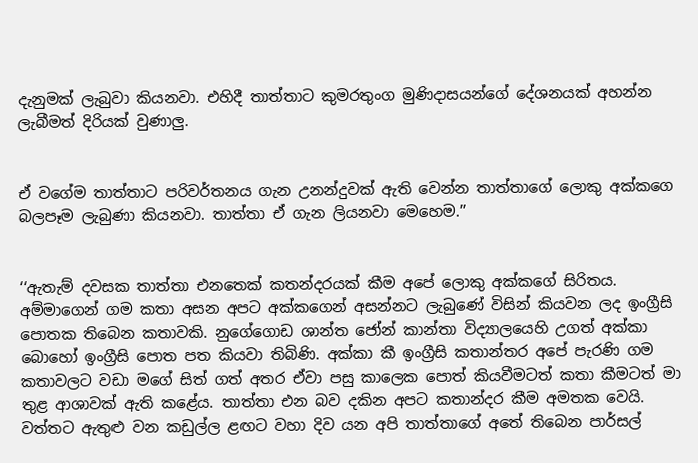දැනුමක් ලැබුවා කියනවා. එහිදී තාත්තාට කුමරතුංග මුණිදාසයන්ගේ දේශනයක් අහන්න ලැබීමත් දිරියක් වුණාලු.


ඒ වගේම තාත්තාට පරිවර්තනය ගැන උනන්දුවක් ඇති වෙන්න තාත්තාගේ ලොකු අක්කගෙ බලපෑම ලැබුණා කියනවා. තාත්තා ඒ ගැන ලියනවා මෙහෙම.’’


‘‘ඇතැම් දවසක තාත්තා එනතෙක් කතන්දරයක් කීම අපේ ලොකු අක්කගේ සිරිතය. අම්මාගෙන් ගම කතා අසන අපට අක්කගෙන් අසන්නට ලැබුණේ විසින් කියවන ලද ඉංග්‍රීසි පොතක තිබෙන කතාවකි. නුගේගොඩ ශාන්ත ජෝන් කාන්තා විද්‍යාලයෙහි උගත් අක්කා බොහෝ ඉංග්‍රීසි පොත පත කියවා තිබිණි. අක්කා කී ඉංග්‍රීසි කතාන්තර අපේ පැරණි ගම කතාවලට වඩා මගේ සිත් ගත් අතර ඒවා පසු කාලෙක පොත් කියවීමටත් කතා කීමටත් මා තුළ ආශාවක් ඇති කළේය. තාත්තා එන බව දකින අපට කතාන්දර කීම අමතක වෙයි. වත්තට ඇතුළු වන කඩුල්ල ළඟට වහා දිව යන අපි තාත්තාගේ අතේ තිබෙන පාර්සල්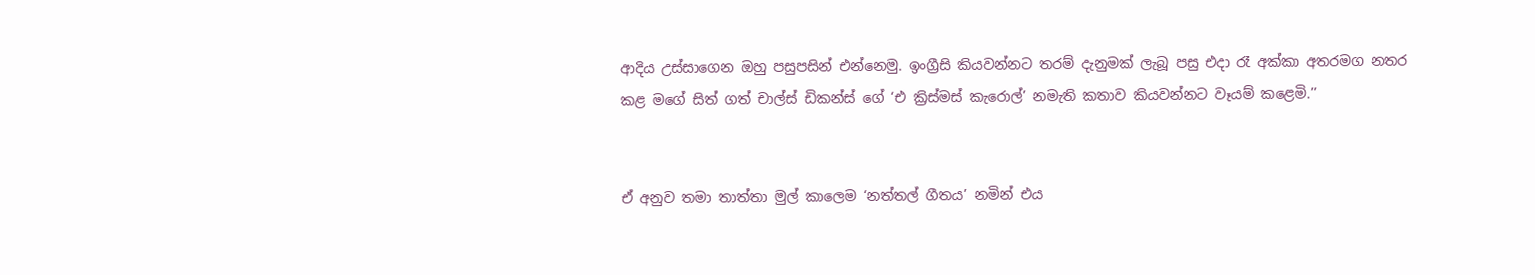ආදිය උස්සාගෙන ඔහු පසුපසින් එන්නෙමු. ඉංග්‍රීසි කියවන්නට තරම් දැනුමක් ලැබූ පසු එදා රෑ අක්කා අතරමග නතර කළ මගේ සිත් ගත් චාල්ස් ඩිකන්ස් ගේ ‘එ ක්‍රිස්මස් කැරොල්’ නමැති කතාව කියවන්නට වෑයම් කළෙමි.’’


ඒ අනුව තමා තාත්තා මුල් කාලෙම ‘නත්තල් ගීතය’ නමින් එය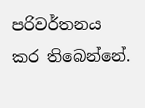පරිවර්තනය කර තිබෙන්නේ.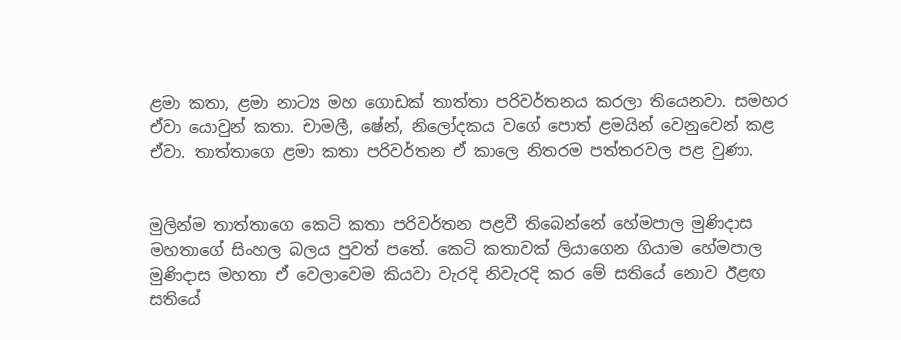ළමා කතා, ළමා නාට්‍ය මහ ගොඩක් තාත්තා පරිවර්තනය කරලා තියෙනවා. සමහර ඒවා යොවුන් කතා. චාමලී, ෂේන්, නිලෝදකය වගේ පොත් ළමයින් වෙනුවෙන් කළ ඒවා. තාත්තාගෙ ළමා කතා පරිවර්තන ඒ කාලෙ නිතරම පත්තරවල පළ වුණා.


මුලින්ම තාත්තාගෙ කෙටි කතා පරිවර්තන පළවී තිබෙන්නේ හේමපාල මුණිදාස මහතාගේ සිංහල බලය පුවත් පතේ. කෙටි කතාවක් ලියාගෙන ගියාම හේමපාල මුණිදාස මහතා ඒ වෙලාවෙම කියවා වැරදි නිවැරදි කර මේ සතියේ නොව ඊළඟ සතියේ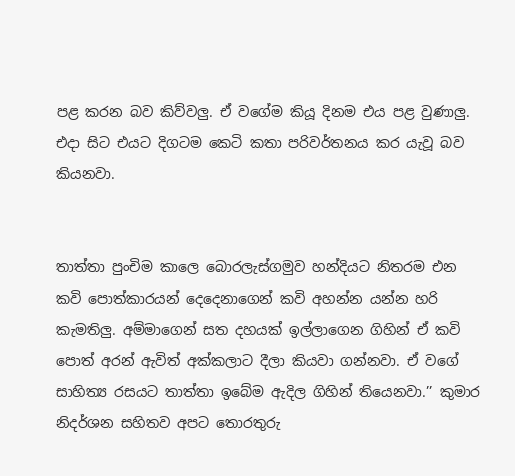පළ කරන බව කිව්වලු. ඒ වගේම කියූ දිනම එය පළ වුණාලු. එදා සිට එයට දිගටම කෙටි කතා පරිවර්තනය කර යැවූ බව කියනවා.


තාත්තා පුංචිම කාලෙ බොරලැස්ගමුව හන්දියට නිතරම එන කවි පොත්කාරයන් දෙදෙනාගෙන් කවි අහන්න යන්න හරි කැමතිලු. අම්මාගෙන් සත දහයක් ඉල්ලාගෙන ගිහින් ඒ කවි පොත් අරන් ඇවිත් අක්කලාට දීලා කියවා ගන්නවා. ඒ වගේ සාහිත්‍ය රසයට තාත්තා ඉබේම ඇදිල ගිහින් තියෙනවා.’’ කුමාර නිදර්ශන සහිතව අපට තොරතුරු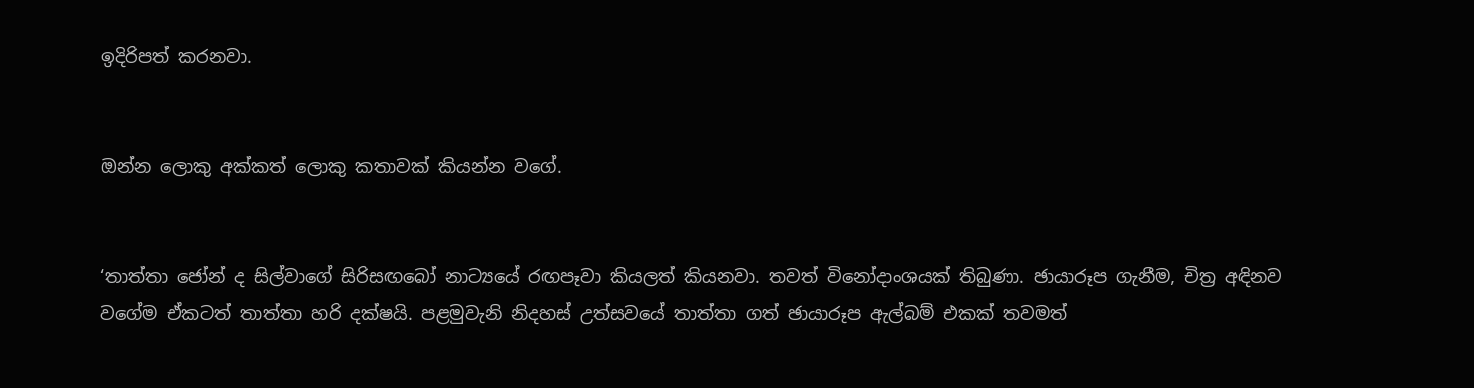ඉදිරිපත් කරනවා.


ඔන්න ලොකු අක්කත් ලොකු කතාවක් කියන්න වගේ.


‘තාත්තා ජෝන් ද සිල්වාගේ සිරිසඟබෝ නාට්‍යයේ රඟපෑවා කියලත් කියනවා. තවත් විනෝදාංශයක් තිබුණා. ඡායාරූප ගැනීම, චිත්‍ර අඳිනව වගේම ඒකටත් තාත්තා හරි දක්ෂයි. පළමුවැනි නිදහස් උත්සවයේ තාත්තා ගත් ඡායාරූප ඇල්බම් එකක් තවමත්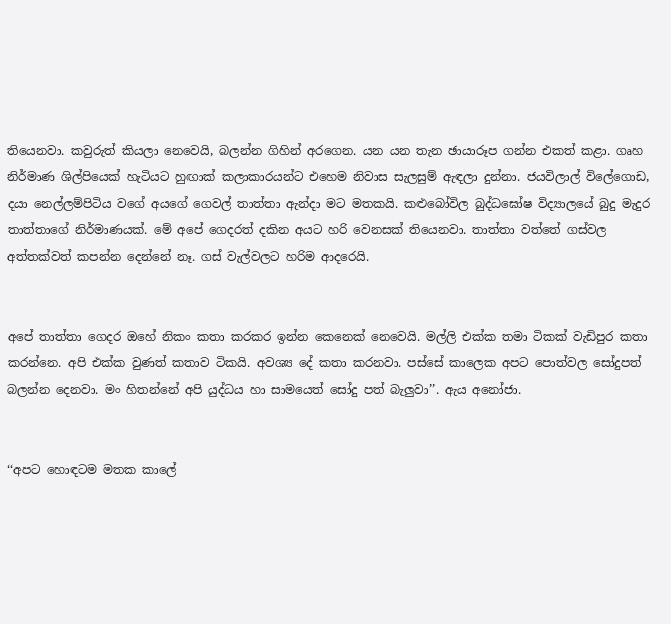තියෙනවා. කවුරුත් කියලා නෙවෙයි, බලන්න ගිහින් අරගෙන. යන යන තැන ඡායාරූප ගන්න එකත් කළා. ගෘහ නිර්මාණ ශිල්පියෙක් හැටියට හුඟාක් කලාකාරයන්ට එහෙම නිවාස සැලසුම් ඇඳලා දුන්නා. ජයවිලාල් විලේගොඩ, දයා නෙල්ලම්පිටිය වගේ අයගේ ගෙවල් තාත්තා ඇන්දා මට මතකයි. කළුබෝවිල බුද්ධඝෝෂ විද්‍යාලයේ බුදු මැදුර තාත්තාගේ නිර්මාණයක්. මේ අපේ ගෙදරත් දකින අයට හරි වෙනසක් තියෙනවා. තාත්තා වත්තේ ගස්වල අත්තක්වත් කපන්න දෙන්නේ නෑ. ගස් වැල්වලට හරිම ආදරෙයි.


අපේ තාත්තා ගෙදර ඔහේ නිකං කතා කරකර ඉන්න කෙනෙක් නෙවෙයි. මල්ලි එක්ක තමා ටිකක් වැඩිපුර කතා කරන්නෙ. අපි එක්ක වුණත් කතාව ටිකයි. අවශ්‍ය දේ කතා කරනවා. පස්සේ කාලෙක අපට පොත්වල සෝදුපත් බලන්න දෙනවා. මං හිතන්නේ අපි යුද්ධය හා සාමයෙත් සෝදු පත් බැලුවා’’. ඇය අනෝජා.


‘‘අපට හොඳටම මතක කාලේ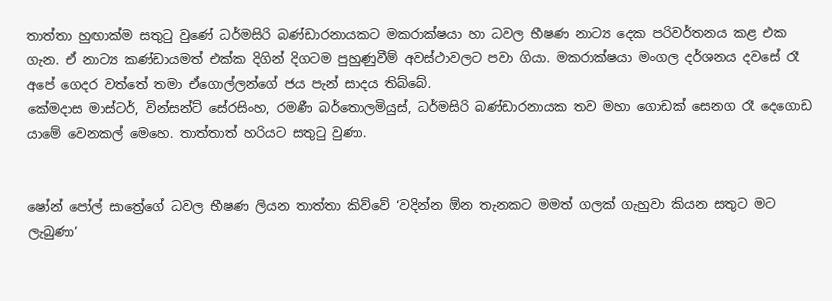තාත්තා හුඟාක්ම සතුටු වුණේ ධර්මසිරි බණ්ඩාරනායකට මකරාක්ෂයා හා ධවල භීෂණ නාට්‍ය දෙක පරිවර්තනය කළ එක ගැන. ඒ නාට්‍ය කණ්ඩායමත් එක්ක දිගින් දිගටම පුහුණුවීම් අවස්ථාවලට පවා ගියා. මකරාක්ෂයා මංගල දර්ශනය දවසේ රෑ අපේ ගෙදර වත්තේ තමා ඒගොල්ලන්ගේ ජය පැන් සාදය තිබ්බේ.
කේමදාස මාස්ටර්, වින්සන්ට් සේරසිංහ, රමණී බර්තොලමියුස්, ධර්මසිරි බණ්ඩාරනායක තව මහා ගොඩක් සෙනග රෑ දෙගොඩ යාමේ වෙනකල් මෙහෙ. තාත්තාත් හරියට සතුටු වුණා.


ෂෝන් පෝල් සාත්‍රේගේ ධවල භීෂණ ලියන තාත්තා කිව්වේ ‘වදින්න ඕන තැනකට මමත් ගලක් ගැහුවා කියන සතුට මට ලැබුණා’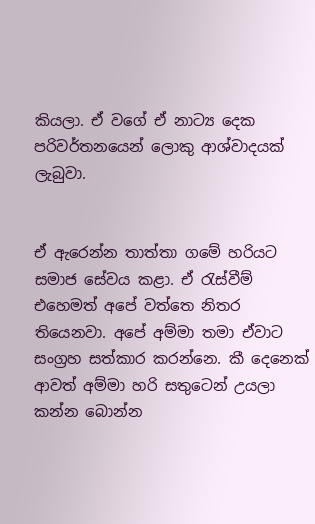කියලා. ඒ වගේ ඒ නාට්‍ය දෙක පරිවර්තනයෙන් ලොකු ආශ්වාදයක් ලැබුවා.


ඒ ඇරෙන්න තාත්තා ගමේ හරියට සමාජ සේවය කළා. ඒ රැස්වීම් එහෙමත් අපේ වත්තෙ නිතර තියෙනවා. අපේ අම්මා තමා ඒවාට සංග්‍රහ සත්කාර කරන්නෙ. කී දෙනෙක් ආවත් අම්මා හරි සතුටෙන් උයලා කන්න බොන්න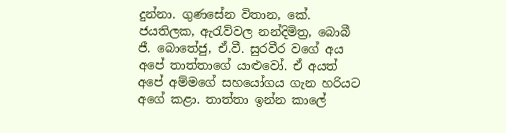දුන්නා. ගුණසේන විතාන, කේ. ජයතිලක, ඇරැව්වල නන්දිමිත්‍ර, බොබී ජී. බොතේජු, ඒ.වී. සුරවීර වගේ අය අපේ තාත්තාගේ යාළුවෝ. ඒ අයත් අපේ අම්මගේ සහයෝගය ගැන හරියට අගේ කළා. තාත්තා ඉන්න කාලේ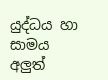යුද්ධය හා සාමය අලුත්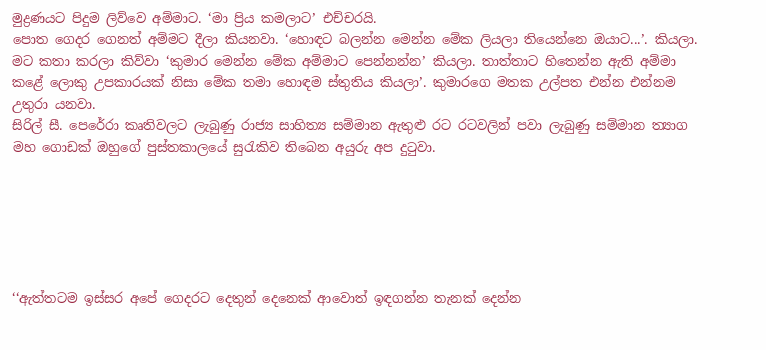මුද්‍රණයට පිදුම ලිව්වෙ අම්මාට. ‘මා ප්‍රිය කමලාට’ එච්චරයි.
පොත ගෙදර ගෙනත් අම්මට දීලා කියනවා. ‘හොඳට බලන්න මෙන්න මේක ලියලා තියෙන්නෙ ඔයාට...’. කියලා. මට කතා කරලා කිව්වා ‘කුමාර මෙන්න මේක අම්මාට පෙන්නන්න’ කියලා. තාත්තාට හිතෙන්න ඇති අම්මා කළේ ලොකු උපකාරයක් නිසා මේක තමා හොඳම ස්තුතිය කියලා’. කුමාරගෙ මතක උල්පත එන්න එන්නම උතුරා යනවා.
සිරිල් සී. පෙරේරා කෘතිවලට ලැබුණු රාජ්‍ය සාහිත්‍ය සම්මාන ඇතුළු රට රටවලින් පවා ලැබුණු සම්මාන ත්‍යාග මහ ගොඩක් ඔහුගේ පුස්තකාලයේ සුරැකිව තිබෙන අයුරු අප දුටුවා.






‘‘ඇත්තටම ඉස්සර අපේ ගෙදරට දෙතුන් දෙනෙක් ආවොත් ඉඳගන්න තැනක් දෙන්න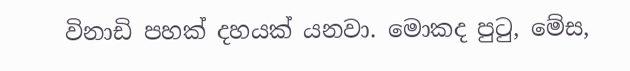විනාඩි පහක් දහයක් යනවා. මොකද පුටු, මේස,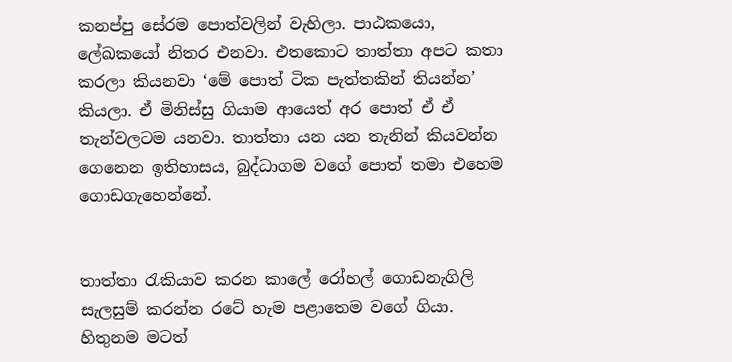කනප්පු සේරම පොත්වලින් වැහිලා. පාඨකයො, ලේඛකයෝ නිතර එනවා. එතකොට තාත්තා අපට කතා කරලා කියනවා ‘මේ පොත් ටික පැත්තකින් තියන්න’ කියලා. ඒ මිනිස්සු ගියාම ආයෙත් අර පොත් ඒ ඒ තැන්වලටම යනවා. තාත්තා යන යන තැනින් කියවන්න ගෙනෙන ඉතිහාසය, බුද්ධාගම වගේ පොත් තමා එහෙම ගොඩගැහෙන්නේ.


තාත්තා රැකියාව කරන කාලේ රෝහල් ගොඩනැගිලි සැලසුම් කරන්න රටේ හැම පළාතෙම වගේ ගියා. හිතුනම මටත්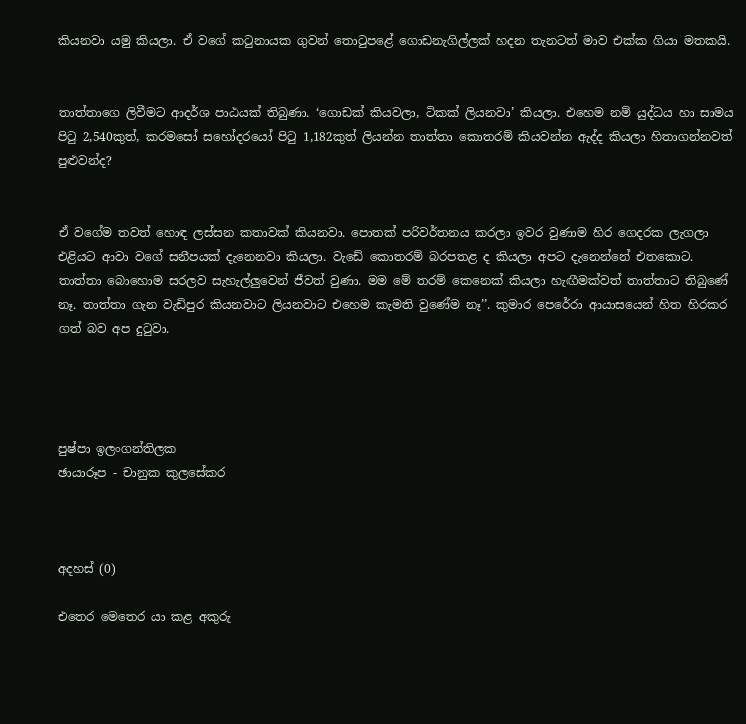කියනවා යමු කියලා. ඒ වගේ කටුනායක ගුවන් තොටුපළේ ගොඩනැගිල්ලක් හදන තැනටත් මාව එක්ක ගියා මතකයි.


තාත්තාගෙ ලිවීමට ආදර්ශ පාඨයක් තිබුණා. ‘ගොඩක් කියවලා, ටිකක් ලියනවා’ කියලා. එහෙම නම් යුද්ධය හා සාමය පිටු 2,540කුත්, කරමසෝ සහෝදරයෝ පිටු 1,182කුත් ලියන්න තාත්තා කොතරම් කියවන්න ඇද්ද කියලා හිතාගන්නවත් පුළුවන්ද?


ඒ වගේම තවත් හොඳ ලස්සන කතාවක් කියනවා. පොතක් පරිවර්තනය කරලා ඉවර වුණාම හිර ගෙදරක ලැගලා එළියට ආවා වගේ සනීපයක් දැනෙනවා කියලා. වැඩේ කොතරම් බරපතළ ද කියලා අපට දැනෙන්නේ එතකොට. තාත්තා බොහොම සරලව සැහැල්ලුවෙන් ජීවත් වුණා. මම මේ තරම් කෙනෙක් කියලා හැඟීමක්වත් තාත්තාට තිබුණේ නෑ. තාත්තා ගැන වැඩිපුර කියනවාට ලියනවාට එහෙම කැමති වුණේම නෑ’’. කුමාර පෙරේරා ආයාසයෙන් හිත හිරකර ගත් බව අප දුටුවා.




පුෂ්පා ඉලංගන්තිලක
ඡායාරූප - චානුක කුලසේකර



අදහස් (0)

එතෙර මෙතෙර යා කළ අකුරු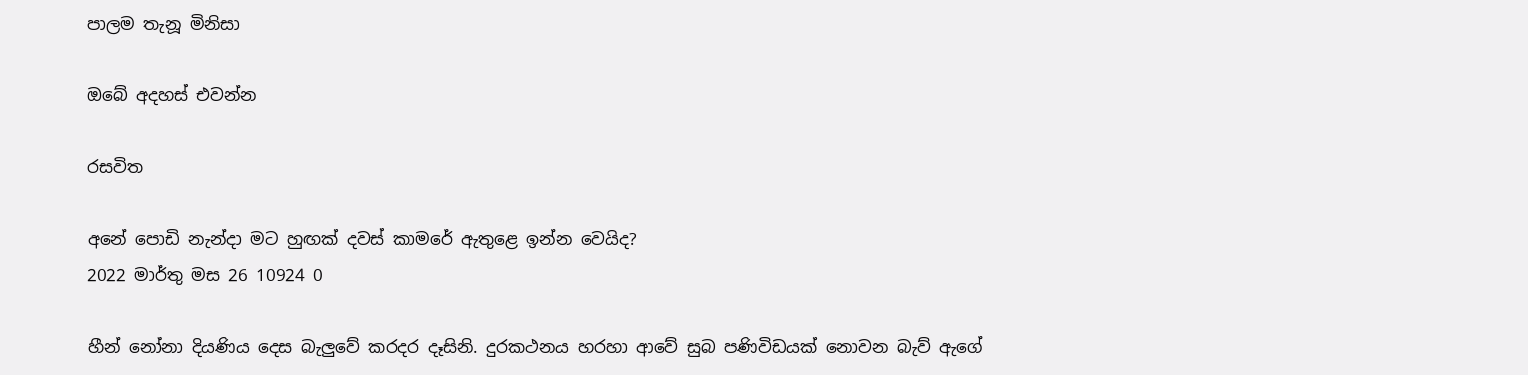පාලම තැනූ මිනිසා

ඔබේ අදහස් එවන්න

රසවිත

අනේ පොඩි නැන්දා මට හුඟක් දවස් කාමරේ ඇතුළෙ ඉන්න වෙයිද?
2022 මාර්තු මස 26 10924 0

හීන් නෝනා දියණිය දෙස බැලු‍වේ කරදර දෑසිනි. දුරකථනය හරහා ආවේ සුබ පණිවිඩයක් නොවන බැව් ඇගේ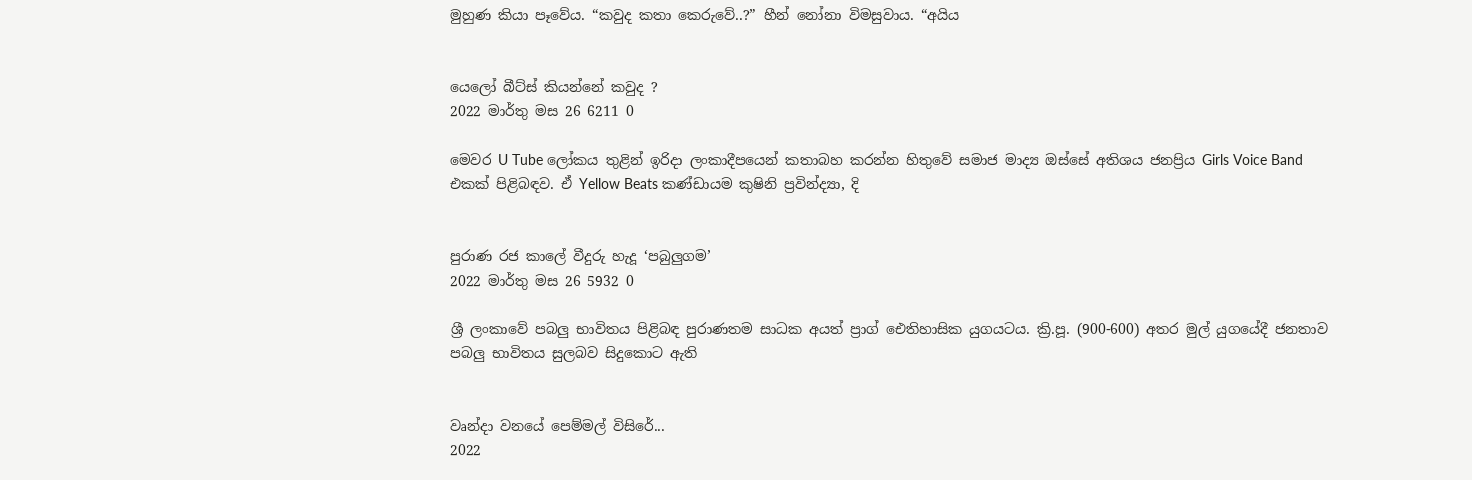මුහුණ කියා පෑවේය. “කවුද කතා කෙරුවේ..?” හීන් නෝනා විමසුවාය. “අයිය


යෙලෝ බීට්ස් කියන්නේ කවුද ?
2022 මාර්තු මස 26 6211 0

මෙවර U Tube ලෝකය තුළින් ඉරිදා ලංකාදීපයෙන් කතාබහ කරන්න හිතුවේ සමාජ මාද්‍ය ඔස්සේ අතිශය ජනප්‍රිය Girls Voice Band එකක් පිළිබඳව. ඒ Yellow Beats කණ්ඩායම කුෂිනි ප්‍රවින්ද්‍යා, දි


පුරාණ රජ කාලේ වීදුරු හැදූ ‘පබුලුගම’
2022 මාර්තු මස 26 5932 0

ශ්‍රී ලංකාවේ පබලු භාවිතය පිළිබඳ පුරාණතම සාධක අයත් ප්‍රාග් ඓතිහාසික යුගයටය. ක්‍රි.පූ. (900-600) අතර මුල් යුගයේදී ජනතාව පබලු භාවිතය සුලබව සිදුකොට ඇති


වෘන්දා වනයේ පෙම්මල් විසිරේ...
2022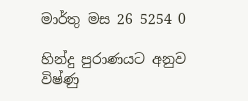මාර්තු මස 26 5254 0

හින්දු පුරාණයට අනුව විෂ්ණු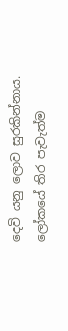දෙවි යනු ලොව සුරකින්නාය. ලෝකයේ තිර පැවැත්ම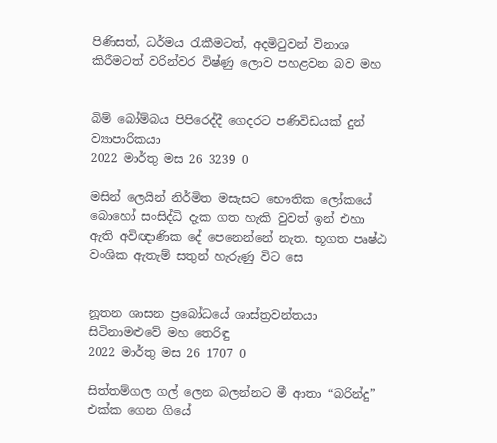පිණිසත්, ධර්මය රැකීමටත්, අදමිටුවන් විනාශ කිරීමටත් වරින්වර විෂ්ණු ලොව පහළවන බව මහ


බිම් බෝම්බය පිපිරෙද්දී ගෙදරට පණිවිඩයක් දුන් ව්‍යාපාරිකයා
2022 මාර්තු මස 26 3239 0

මසින් ලෙයින් නිර්මිත මසැසට භෞතික ලෝකයේ බොහෝ සංසිද්ධි දැක ගත හැකි වුවත් ඉන් එහා ඇති අවිඥාණික දේ පෙනෙන්නේ නැත. භූගත පෘෂ්ඨ වංශික ඇතැම් සතුන් හැරුණු විට සෙ


නූතන ශාසන ප්‍රබෝධයේ ශාස්ත්‍රවන්තයා සිටිනාමළුවේ මහ තෙරිඳු
2022 මාර්තු මස 26 1707 0

සිත්තම්ගල ගල් ලෙන බලන්නට මී ආතා “බරින්දු” එක්ක ගෙන ගියේ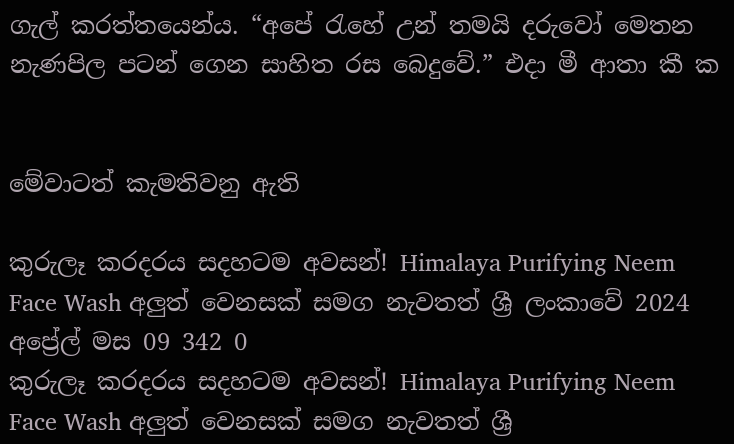ගැල් කරත්තයෙන්ය. “අපේ ‍රැහේ උන් තමයි දරුවෝ මෙතන නැණපිල පටන් ගෙන සාහිත රස බෙදුවේ.” එදා මී ආතා කී ක


මේවාටත් කැමතිවනු ඇති

කුරුලෑ කරදරය සදහටම අවසන්! Himalaya Purifying Neem Face Wash අලුත් වෙනසක් සමග නැවතත් ශ්‍රී ලංකාවේ 2024 අප්‍රේල් මස 09 342 0
කුරුලෑ කරදරය සදහටම අවසන්! Himalaya Purifying Neem Face Wash අලුත් වෙනසක් සමග නැවතත් ශ්‍රී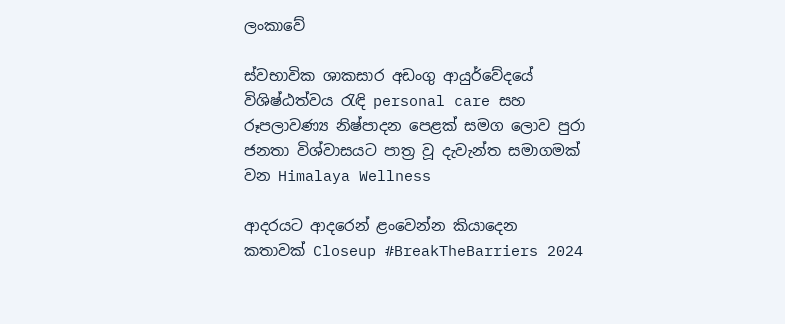ලංකාවේ

ස්වභාවික ශාකසාර අඩංගු ආයුර්වේදයේ විශිෂ්ඨත්වය රැඳි personal care සහ රූපලාවණ්‍ය නිෂ්පාදන පෙළක් සමග ලොව පුරා ජනතා විශ්වාසයට පාත්‍ර වූ දැවැන්ත සමාගමක් වන Himalaya Wellness

ආදරයට ආදරෙන් ළංවෙන්න කියාදෙන කතාවක් Closeup #BreakTheBarriers 2024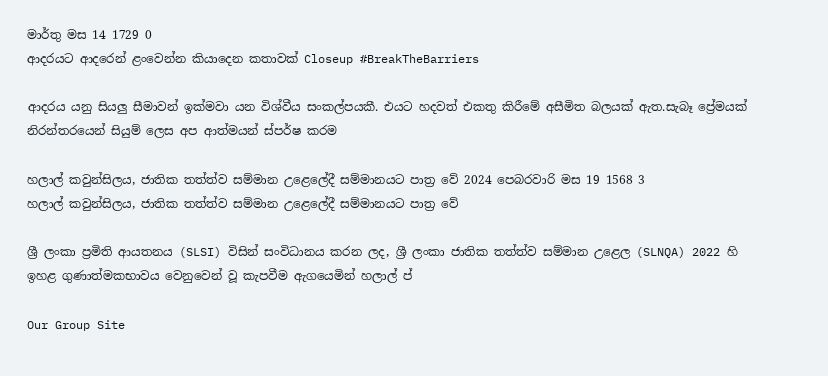මාර්තු මස 14 1729 0
ආදරයට ආදරෙන් ළංවෙන්න කියාදෙන කතාවක් Closeup #BreakTheBarriers

ආදරය යනු සියලු සීමාවන් ඉක්මවා යන විශ්වීය සංකල්පයකී. එයට හදවත් එකතු කිරීමේ අසීමිත බලයක් ඇත.සැබෑ ප්‍රේමයක් නිරන්තරයෙන් සියුම් ලෙස අප ආත්මයන් ස්පර්ෂ කරම

හලාල් කවුන්සිලය, ජාතික තත්ත්ව සම්මාන උළෙලේදී සම්මානයට පාත්‍ර වේ 2024 පෙබරවාරි මස 19 1568 3
හලාල් කවුන්සිලය, ජාතික තත්ත්ව සම්මාන උළෙලේදී සම්මානයට පාත්‍ර වේ

ශ්‍රී ලංකා ප්‍රමිති ආයතනය (SLSI) විසින් සංවිධානය කරන ලද, ශ්‍රී ලංකා ජාතික තත්ත්ව සම්මාන උළෙල (SLNQA) 2022 හි ඉහළ ගුණාත්මකභාවය වෙනුවෙන් වූ කැපවීම ඇගයෙමින් හලාල් ප්

Our Group Site